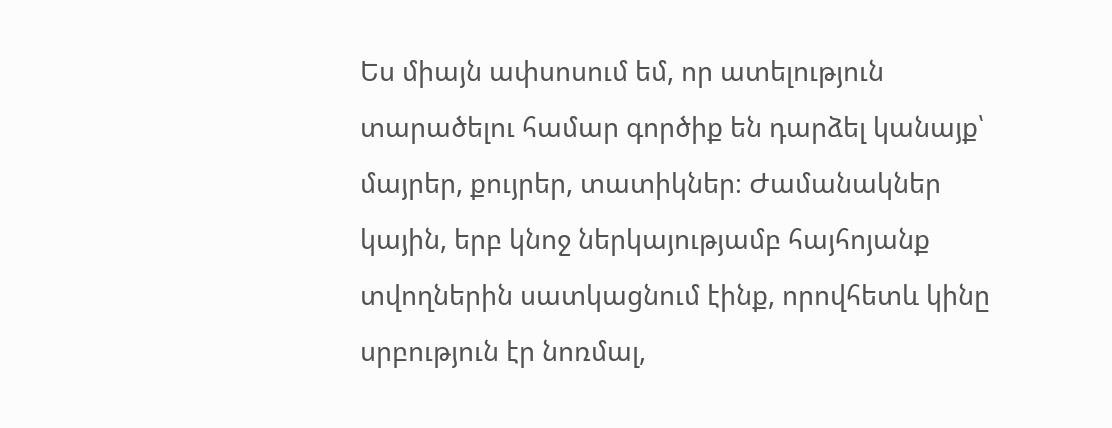Ես միայն ափսոսում եմ, որ ատելություն տարածելու համար գործիք են դարձել կանայք՝ մայրեր, քույրեր, տատիկներ։ Ժամանակներ կային, երբ կնոջ ներկայությամբ հայհոյանք տվողներին սատկացնում էինք, որովհետև կինը սրբություն էր նոռմալ,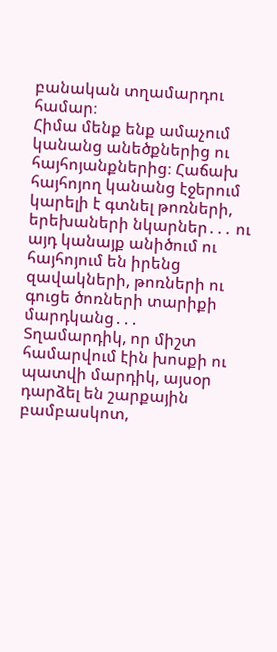բանական տղամարդու համար։
Հիմա մենք ենք ամաչում կանանց անեծքներից ու հայհոյանքներից։ Հաճախ հայհոյող կանանց էջերում կարելի է գտնել թոռների, երեխաների նկարներ․․․ ու այդ կանայք անիծում ու հայհոյում են իրենց զավակների, թոռների ու գուցե ծոռների տարիքի մարդկանց․․․
Տղամարդիկ, որ միշտ համարվում էին խոսքի ու պատվի մարդիկ, այսօր դարձել են շարքային բամբասկոտ,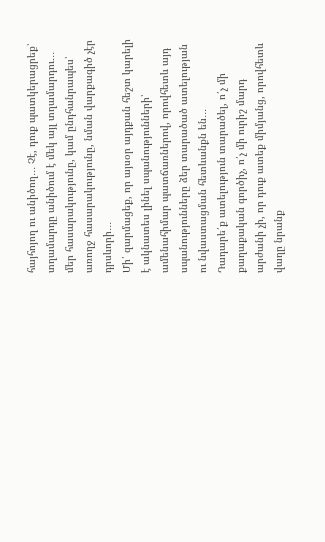հայհոյող ու անիծող․․․ Չէ, դուք պատկերացրեք՝ տղամարդը անիծում է մեկ այլ տղամարդու․․․ մեր հասարակությունը, կամ ընդհանրապես՝ առողջ հասարակությունը, նման վարքագիծ չէր դրսևորի․․․
Մի՛ զարմացեք, որ այսօր այդքան հեշտ կարելի է ակնատես լինել սպանությունների՝ ամենահիմար պատճառներով, որովհետև այդ սպանությունները ձեր տարածած ատելության ու նվաստացման հետևանքն են․․․
Դադարե՛ք ատելություն տարածել, ո՛չ մի քաղաքական գործիչ, ո՛չ մի ուրիշ մարդ արժանի չի, որ դուք ատեք միմյանց, որովհետև վաղը նրանք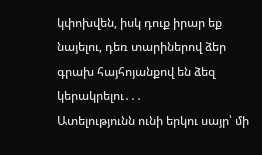կփոխվեն, իսկ դուք իրար եք նայելու, դեռ տարիներով ձեր գրախ հայհոյանքով են ձեզ կերակրելու․․․
Ատելությունն ունի երկու սայր՝ մի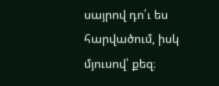սայրով դո՛ւ ես հարվածում, իսկ մյուսով՝ քեզ։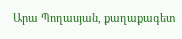Արա Պողասյան, քաղաքագետ